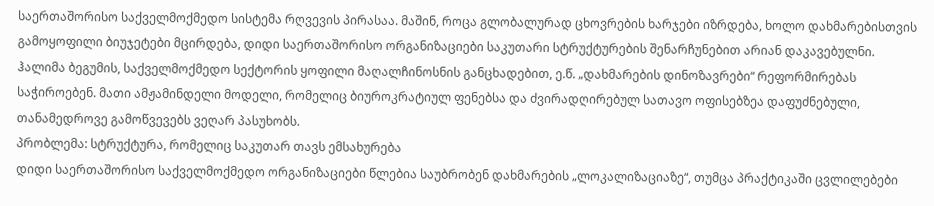საერთაშორისო საქველმოქმედო სისტემა რღვევის პირასაა. მაშინ, როცა გლობალურად ცხოვრების ხარჯები იზრდება, ხოლო დახმარებისთვის გამოყოფილი ბიუჯეტები მცირდება, დიდი საერთაშორისო ორგანიზაციები საკუთარი სტრუქტურების შენარჩუნებით არიან დაკავებულნი.
ჰალიმა ბეგუმის, საქველმოქმედო სექტორის ყოფილი მაღალჩინოსნის განცხადებით, ე.წ. „დახმარების დინოზავრები“ რეფორმირებას საჭიროებენ. მათი ამჟამინდელი მოდელი, რომელიც ბიუროკრატიულ ფენებსა და ძვირადღირებულ სათავო ოფისებზეა დაფუძნებული, თანამედროვე გამოწვევებს ვეღარ პასუხობს.
პრობლემა: სტრუქტურა, რომელიც საკუთარ თავს ემსახურება
დიდი საერთაშორისო საქველმოქმედო ორგანიზაციები წლებია საუბრობენ დახმარების „ლოკალიზაციაზე“, თუმცა პრაქტიკაში ცვლილებები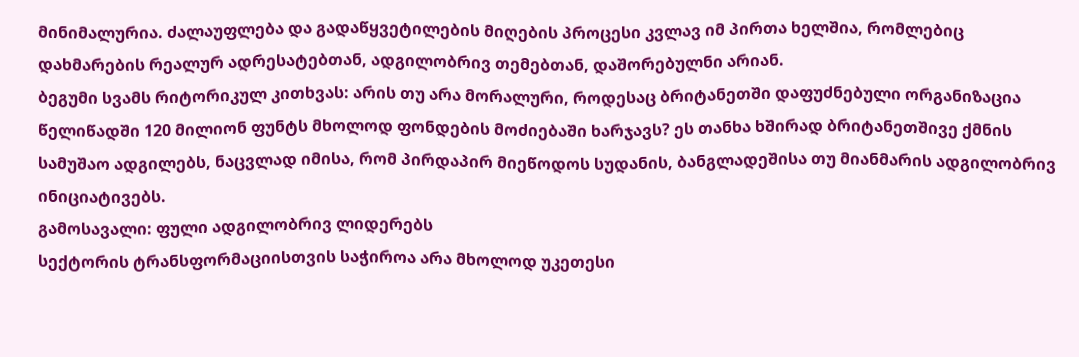მინიმალურია. ძალაუფლება და გადაწყვეტილების მიღების პროცესი კვლავ იმ პირთა ხელშია, რომლებიც დახმარების რეალურ ადრესატებთან, ადგილობრივ თემებთან, დაშორებულნი არიან.
ბეგუმი სვამს რიტორიკულ კითხვას: არის თუ არა მორალური, როდესაც ბრიტანეთში დაფუძნებული ორგანიზაცია წელიწადში 120 მილიონ ფუნტს მხოლოდ ფონდების მოძიებაში ხარჯავს? ეს თანხა ხშირად ბრიტანეთშივე ქმნის სამუშაო ადგილებს, ნაცვლად იმისა, რომ პირდაპირ მიეწოდოს სუდანის, ბანგლადეშისა თუ მიანმარის ადგილობრივ ინიციატივებს.
გამოსავალი: ფული ადგილობრივ ლიდერებს
სექტორის ტრანსფორმაციისთვის საჭიროა არა მხოლოდ უკეთესი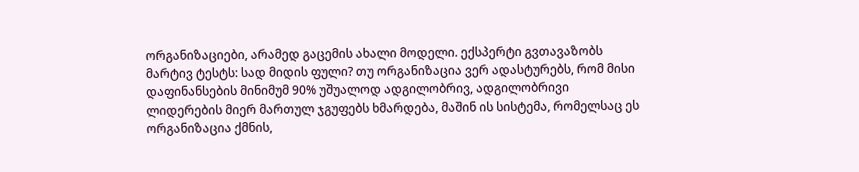ორგანიზაციები, არამედ გაცემის ახალი მოდელი. ექსპერტი გვთავაზობს მარტივ ტესტს: სად მიდის ფული? თუ ორგანიზაცია ვერ ადასტურებს, რომ მისი დაფინანსების მინიმუმ 90% უშუალოდ ადგილობრივ, ადგილობრივი ლიდერების მიერ მართულ ჯგუფებს ხმარდება, მაშინ ის სისტემა, რომელსაც ეს ორგანიზაცია ქმნის,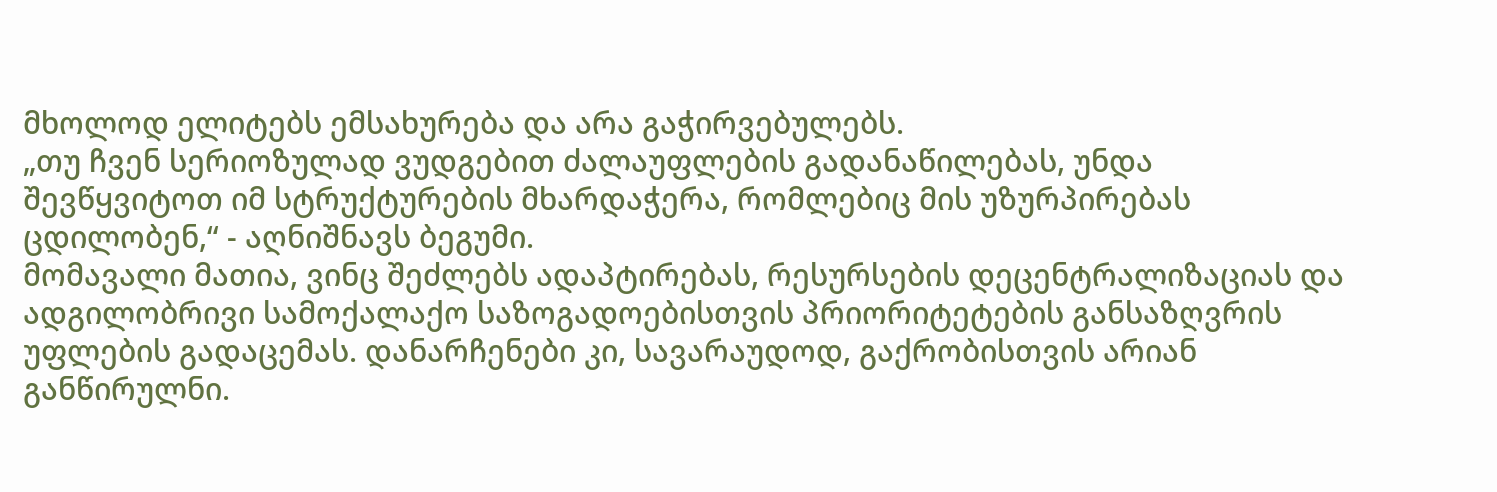მხოლოდ ელიტებს ემსახურება და არა გაჭირვებულებს.
„თუ ჩვენ სერიოზულად ვუდგებით ძალაუფლების გადანაწილებას, უნდა შევწყვიტოთ იმ სტრუქტურების მხარდაჭერა, რომლებიც მის უზურპირებას ცდილობენ,“ - აღნიშნავს ბეგუმი.
მომავალი მათია, ვინც შეძლებს ადაპტირებას, რესურსების დეცენტრალიზაციას და ადგილობრივი სამოქალაქო საზოგადოებისთვის პრიორიტეტების განსაზღვრის უფლების გადაცემას. დანარჩენები კი, სავარაუდოდ, გაქრობისთვის არიან განწირულნი.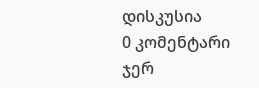დისკუსია
0 კომენტარი
ჯერ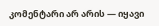კომენტარი არ არის — იყავი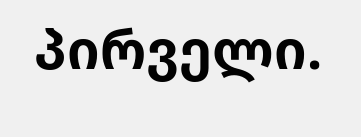პირველი.